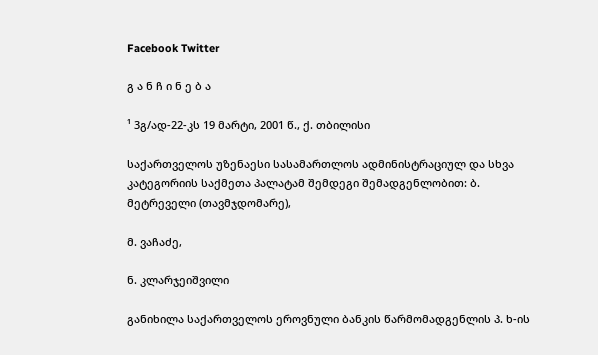Facebook Twitter

გ ა ნ ჩ ი ნ ე ბ ა

¹ 3გ/ად-22-კს 19 მარტი, 2001 წ., ქ. თბილისი

საქართველოს უზენაესი სასამართლოს ადმინისტრაციულ და სხვა კატეგორიის საქმეთა პალატამ შემდეგი შემადგენლობით: ბ. მეტრეველი (თავმჯდომარე),

მ. ვაჩაძე,

ნ. კლარჯეიშვილი

განიხილა საქართველოს ეროვნული ბანკის წარმომადგენლის პ. ხ-ის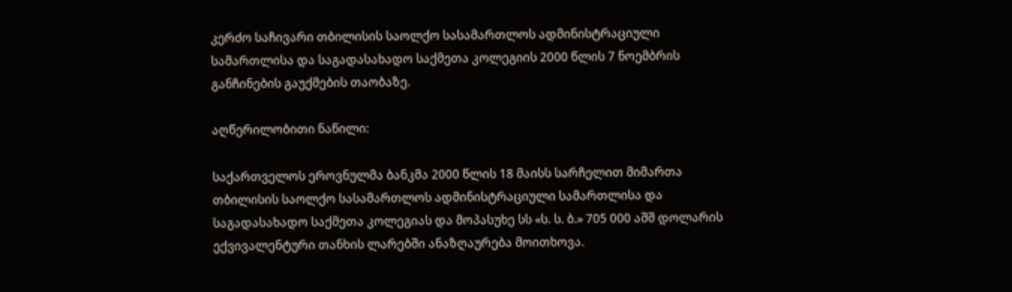კერძო საჩივარი თბილისის საოლქო სასამართლოს ადმინისტრაციული სამართლისა და საგადასახადო საქმეთა კოლეგიის 2000 წლის 7 ნოემბრის განჩინების გაუქმების თაობაზე.

აღწერილობითი ნაწილი:

საქართველოს ეროვნულმა ბანკმა 2000 წლის 18 მაისს სარჩელით მიმართა თბილისის საოლქო სასამართლოს ადმინისტრაციული სამართლისა და საგადასახადო საქმეთა კოლეგიას და მოპასუხე სს «ს. ს. ბ.» 705 000 აშშ დოლარის ექვივალენტური თანხის ლარებში ანაზღაურება მოითხოვა.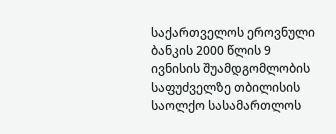საქართველოს ეროვნული ბანკის 2000 წლის 9 ივნისის შუამდგომლობის საფუძველზე თბილისის საოლქო სასამართლოს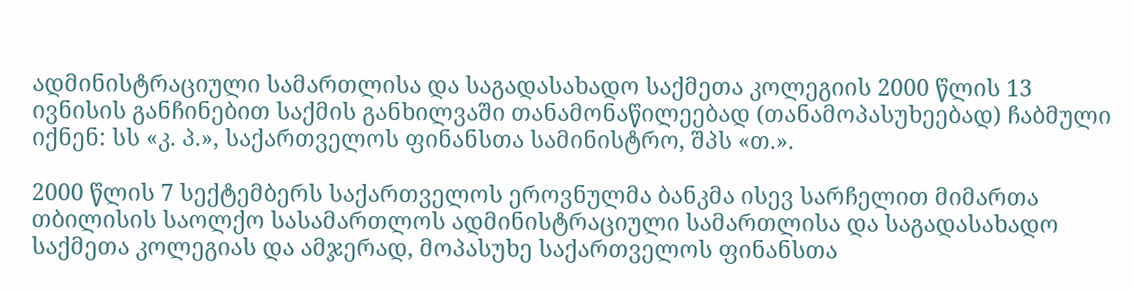ადმინისტრაციული სამართლისა და საგადასახადო საქმეთა კოლეგიის 2000 წლის 13 ივნისის განჩინებით საქმის განხილვაში თანამონაწილეებად (თანამოპასუხეებად) ჩაბმული იქნენ: სს «კ. პ.», საქართველოს ფინანსთა სამინისტრო, შპს «თ.».

2000 წლის 7 სექტემბერს საქართველოს ეროვნულმა ბანკმა ისევ სარჩელით მიმართა თბილისის საოლქო სასამართლოს ადმინისტრაციული სამართლისა და საგადასახადო საქმეთა კოლეგიას და ამჯერად, მოპასუხე საქართველოს ფინანსთა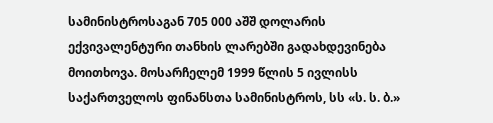სამინისტროსაგან 705 000 აშშ დოლარის ექვივალენტური თანხის ლარებში გადახდევინება მოითხოვა. მოსარჩელემ 1999 წლის 5 ივლისს საქართველოს ფინანსთა სამინისტროს, სს «ს. ს. ბ.»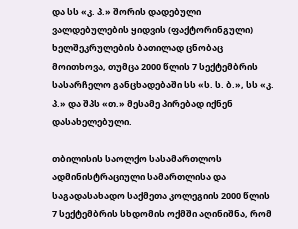და სს «კ. პ.» შორის დადებული ვალდებულების ყიდვის (ფაქტორინგული) ხელშეკრულების ბათილად ცნობაც მოითხოვა, თუმცა 2000 წლის 7 სექტემბრის სასარჩელო განცხადებაში სს «ს. ს. ბ.», სს «კ. პ.» და შპს «თ.» მესამე პირებად იქნენ დასახელებული.

თბილისის საოლქო სასამართლოს ადმინისტრაციული სამართლისა და საგადასახადო საქმეთა კოლეგიის 2000 წლის 7 სექტემბრის სხდომის ოქმში აღინიშნა, რომ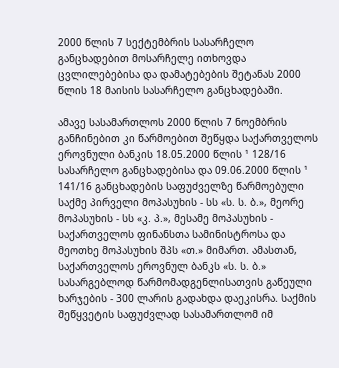2000 წლის 7 სექტემბრის სასარჩელო განცხადებით მოსარჩელე ითხოვდა ცვლილებებისა და დამატებების შეტანას 2000 წლის 18 მაისის სასარჩელო განცხადებაში.

ამავე სასამართლოს 2000 წლის 7 ნოემბრის განჩინებით კი წარმოებით შეწყდა საქართველოს ეროვნული ბანკის 18.05.2000 წლის ¹ 128/16 სასარჩელო განცხადებისა და 09.06.2000 წლის ¹ 141/16 განცხადების საფუძველზე წარმოებული საქმე პირველი მოპასუხის - სს «ს. ს. ბ.», მეორე მოპასუხის - სს «კ. პ.», მესამე მოპასუხის - საქართველოს ფინანსთა სამინისტროსა და მეოთხე მოპასუხის შპს «თ.» მიმართ. ამასთან, საქართველოს ეროვნულ ბანკს «ს. ს. ბ.» სასარგებლოდ წარმომადგენლისათვის გაწეული ხარჯების - 300 ლარის გადახდა დაეკისრა. საქმის შეწყვეტის საფუძვლად სასამართლომ იმ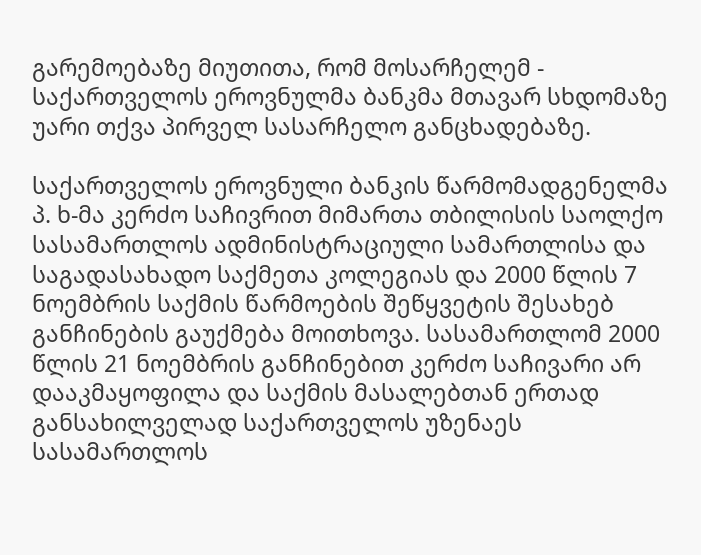გარემოებაზე მიუთითა, რომ მოსარჩელემ - საქართველოს ეროვნულმა ბანკმა მთავარ სხდომაზე უარი თქვა პირველ სასარჩელო განცხადებაზე.

საქართველოს ეროვნული ბანკის წარმომადგენელმა პ. ხ-მა კერძო საჩივრით მიმართა თბილისის საოლქო სასამართლოს ადმინისტრაციული სამართლისა და საგადასახადო საქმეთა კოლეგიას და 2000 წლის 7 ნოემბრის საქმის წარმოების შეწყვეტის შესახებ განჩინების გაუქმება მოითხოვა. სასამართლომ 2000 წლის 21 ნოემბრის განჩინებით კერძო საჩივარი არ დააკმაყოფილა და საქმის მასალებთან ერთად განსახილველად საქართველოს უზენაეს სასამართლოს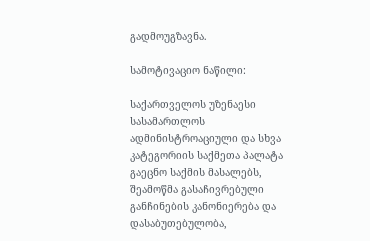გადმოუგზავნა.

სამოტივაციო ნაწილი:

საქართველოს უზენაესი სასამართლოს ადმინისტროაციული და სხვა კატეგორიის საქმეთა პალატა გაეცნო საქმის მასალებს, შეამოწმა გასაჩივრებული განჩინების კანონიერება და დასაბუთებულობა,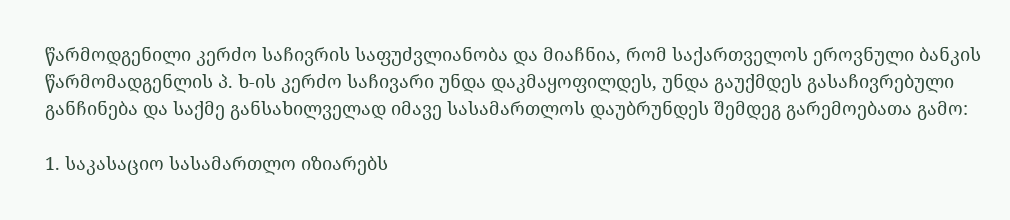წარმოდგენილი კერძო საჩივრის საფუძვლიანობა და მიაჩნია, რომ საქართველოს ეროვნული ბანკის წარმომადგენლის პ. ხ-ის კერძო საჩივარი უნდა დაკმაყოფილდეს, უნდა გაუქმდეს გასაჩივრებული განჩინება და საქმე განსახილველად იმავე სასამართლოს დაუბრუნდეს შემდეგ გარემოებათა გამო:

1. საკასაციო სასამართლო იზიარებს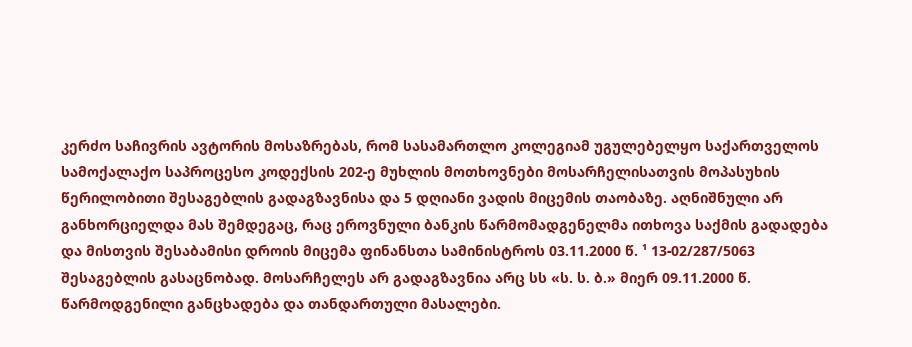კერძო საჩივრის ავტორის მოსაზრებას, რომ სასამართლო კოლეგიამ უგულებელყო საქართველოს სამოქალაქო საპროცესო კოდექსის 202-ე მუხლის მოთხოვნები მოსარჩელისათვის მოპასუხის წერილობითი შესაგებლის გადაგზავნისა და 5 დღიანი ვადის მიცემის თაობაზე. აღნიშნული არ განხორციელდა მას შემდეგაც, რაც ეროვნული ბანკის წარმომადგენელმა ითხოვა საქმის გადადება და მისთვის შესაბამისი დროის მიცემა ფინანსთა სამინისტროს 03.11.2000 წ. ¹ 13-02/287/5063 შესაგებლის გასაცნობად. მოსარჩელეს არ გადაგზავნია არც სს «ს. ს. ბ.» მიერ 09.11.2000 წ. წარმოდგენილი განცხადება და თანდართული მასალები.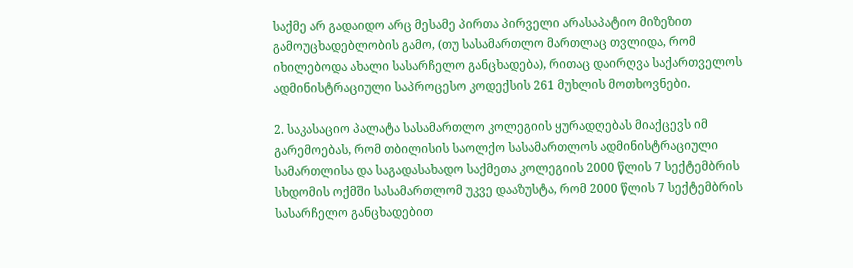საქმე არ გადაიდო არც მესამე პირთა პირველი არასაპატიო მიზეზით გამოუცხადებლობის გამო, (თუ სასამართლო მართლაც თვლიდა, რომ იხილებოდა ახალი სასარჩელო განცხადება), რითაც დაირღვა საქართველოს ადმინისტრაციული საპროცესო კოდექსის 261 მუხლის მოთხოვნები.

2. საკასაციო პალატა სასამართლო კოლეგიის ყურადღებას მიაქცევს იმ გარემოებას, რომ თბილისის საოლქო სასამართლოს ადმინისტრაციული სამართლისა და საგადასახადო საქმეთა კოლეგიის 2000 წლის 7 სექტემბრის სხდომის ოქმში სასამართლომ უკვე დააზუსტა, რომ 2000 წლის 7 სექტემბრის სასარჩელო განცხადებით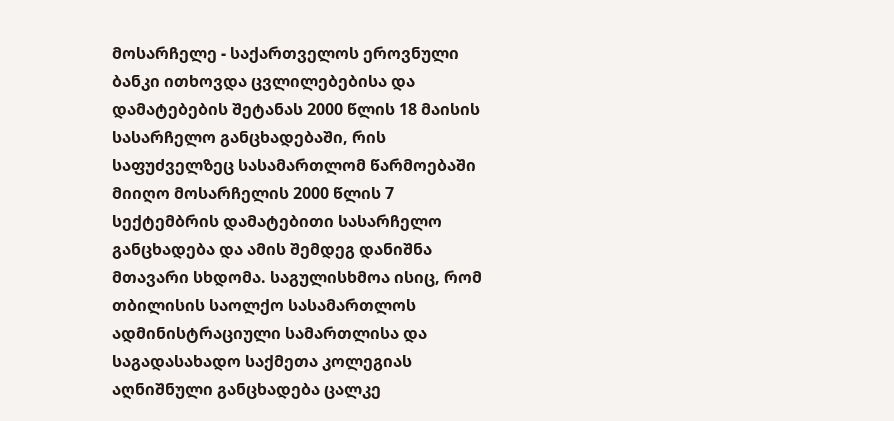მოსარჩელე - საქართველოს ეროვნული ბანკი ითხოვდა ცვლილებებისა და დამატებების შეტანას 2000 წლის 18 მაისის სასარჩელო განცხადებაში, რის საფუძველზეც სასამართლომ წარმოებაში მიიღო მოსარჩელის 2000 წლის 7 სექტემბრის დამატებითი სასარჩელო განცხადება და ამის შემდეგ დანიშნა მთავარი სხდომა. საგულისხმოა ისიც, რომ თბილისის საოლქო სასამართლოს ადმინისტრაციული სამართლისა და საგადასახადო საქმეთა კოლეგიას აღნიშნული განცხადება ცალკე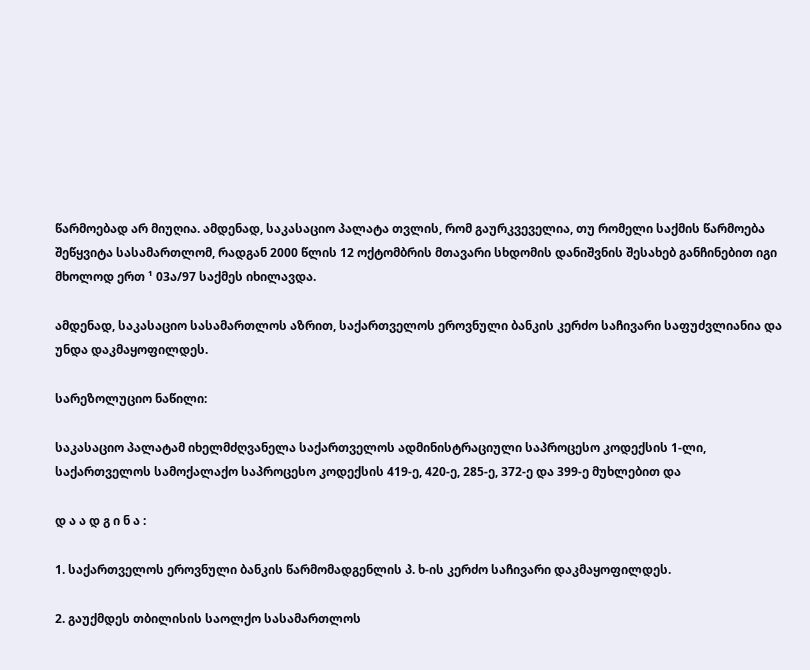წარმოებად არ მიუღია. ამდენად, საკასაციო პალატა თვლის, რომ გაურკვეველია, თუ რომელი საქმის წარმოება შეწყვიტა სასამართლომ, რადგან 2000 წლის 12 ოქტომბრის მთავარი სხდომის დანიშვნის შესახებ განჩინებით იგი მხოლოდ ერთ ¹ 03ა/97 საქმეს იხილავდა.

ამდენად, საკასაციო სასამართლოს აზრით, საქართველოს ეროვნული ბანკის კერძო საჩივარი საფუძვლიანია და უნდა დაკმაყოფილდეს.

სარეზოლუციო ნაწილი:

საკასაციო პალატამ იხელმძღვანელა საქართველოს ადმინისტრაციული საპროცესო კოდექსის 1-ლი, საქართველოს სამოქალაქო საპროცესო კოდექსის 419-ე, 420-ე, 285-ე, 372-ე და 399-ე მუხლებით და

დ ა ა დ გ ი ნ ა :

1. საქართველოს ეროვნული ბანკის წარმომადგენლის პ. ხ-ის კერძო საჩივარი დაკმაყოფილდეს.

2. გაუქმდეს თბილისის საოლქო სასამართლოს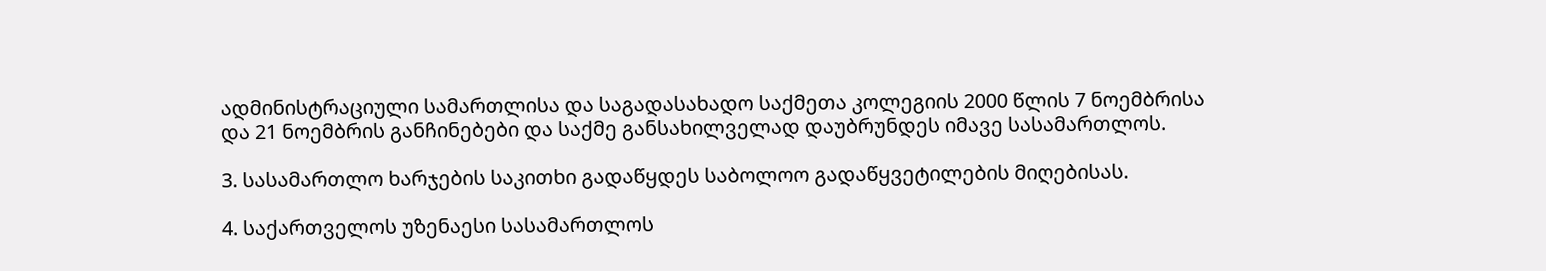ადმინისტრაციული სამართლისა და საგადასახადო საქმეთა კოლეგიის 2000 წლის 7 ნოემბრისა და 21 ნოემბრის განჩინებები და საქმე განსახილველად დაუბრუნდეს იმავე სასამართლოს.

3. სასამართლო ხარჯების საკითხი გადაწყდეს საბოლოო გადაწყვეტილების მიღებისას.

4. საქართველოს უზენაესი სასამართლოს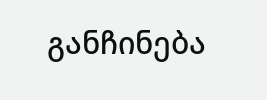განჩინება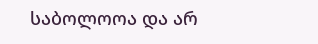საბოლოოა და არ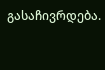გასაჩივრდება.